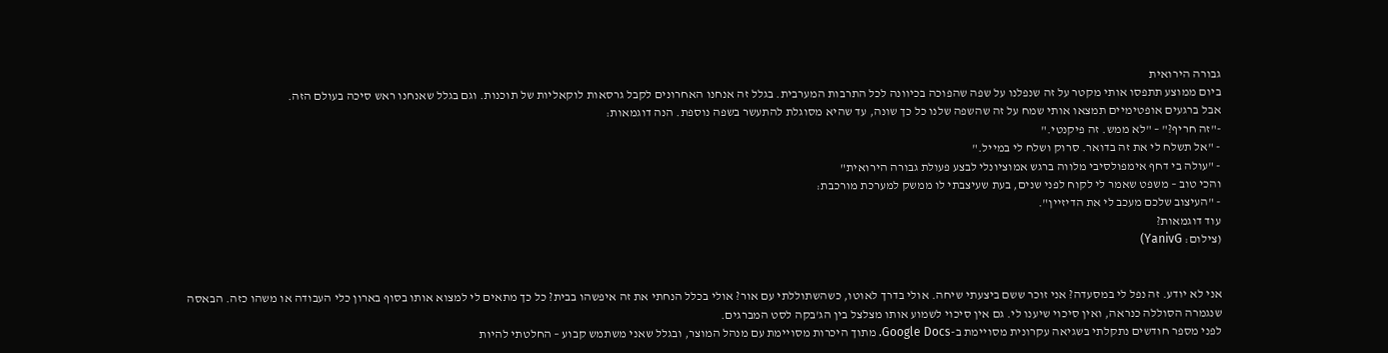גבורה הירואית
ביום ממוצע תתפסו אותי מקטר על זה שנפלנו על שפה שהפוכה בכיוונה לכל התרבות המערבית. בגלל זה אנחנו האחרונים לקבל גרסאות לוקאליות של תוכנות. וגם בגלל שאנחנו ראש סיכה בעולם הזה.
אבל ברגעים אופטימיים תמצאו אותי שמח על זה שהשפה שלנו כל כך שונה, עד שהיא מסוגלת להתעשר בשפה נוספת. הנה דוגמאות:
-"זה חריף?" – "לא ממש. זה פיקנטי."
- "אל תשלח לי את זה בדואר. סרוק ושלח לי במייל."
- "עולה בי דחף אימפולסיבי מלווה ברגש אמוציונלי לבצע פעולת גבורה הירואית"
והכי טוב – משפט שאמר לי לקוח לפני שנים, בעת שעיצבתי לו ממשק למערכת מורכבת:
- "העיצוב שלכם מעכב לי את הדיזיין".
עוד דוגמאות?
(צילום: YanivG)


אני לא יודע. זה נפל לי במסעדה? אני זוכר ששם ביצעתי שיחה. אולי בדרך לאוטו, כשהשתוללתי עם אור? אולי בכלל הנחתי את זה איפשהו בבית? כל כך מתאים לי למצוא אותו בסוף בארון כלי העבודה או משהו כזה. הבאסה שנגמרה הסוללה כנראה, ואין סיכוי שיענו לי. גם אין סיכוי לשמוע אותו מצלצל בין הג'בקה לסט המברגים.
לפני מספר חודשים נתקלתי בשגיאה עקרונית מסויימת ב-Google Docs. מתוך היכרות מסויימת עם מנהל המוצר, ובגלל שאני משתמש קבוע – החלטתי להיות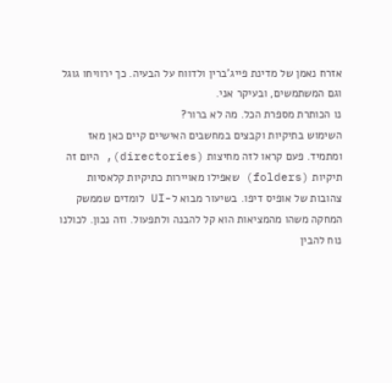אזרח נאמן של מדינת פייג'ברין ולדווח על הבעיה. כך ירוויחו גוגל וגם המשתמשים, ובעיקר אני.
נו הכותרת מספרת הכל. מה לא ברור?
השימוש בתיקיות וקבצים במחשבים האישיים קיים כאן מאז ומתמיד. פעם קראו לזה מחיצות (directories), היום זה תיקיות (folders) שאפילו מאויירות כתיקיות קלאסיות צהובות של אופיס דיפו. בשיעור מבוא ל-UI לומדים שממשק המחקה משהו מהמציאות הוא קל להבנה ולתפעול. וזה נכון. לכולנו נוח להבין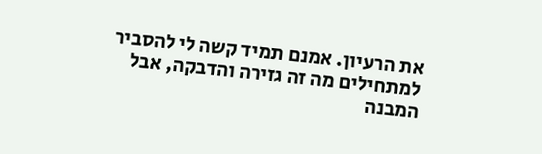את הרעיון. אמנם תמיד קשה לי להסביר למתחילים מה זה גזירה והדבקה, אבל המבנה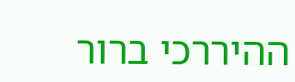ההיררכי ברור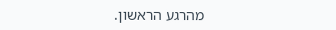מהרגע הראשון.